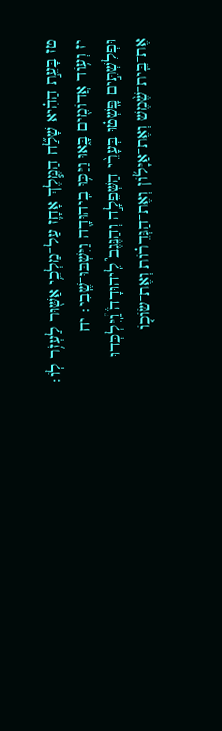טז בָּעֵ֣ת הַהִ֗יא שָׁלַ֞ח הַמֶּ֧לֶךְ אָחָ֛ז עַל־מַלְכֵ֥י אַשּׁ֖וּר לַעְזֹ֥ר לֽוֹ׃ יז וְע֥וֹד אֲדוֹמִ֖ים בָּ֑אוּ וַיַּכּ֥וּ בִֽיהוּדָ֖ה וַיִּשְׁבּוּ־שֶֽׁבִי׃ יח וּפְלִשְׁתִּ֣ים פָּֽשְׁט֗וּ בְּעָרֵ֨י הַשְּׁפֵלָ֣ה וְהַנֶּגֶב֮ לִֽיהוּדָה֒ וַֽ֠יִּלְכְּדוּ אֶת־בֵּֽית־שֶׁ֨מֶשׁ וְאֶת־אַיָּל֜וֹן וְאֶת־הַגְּדֵר֗וֹת וְאֶת־שׂוֹכ֤וֹ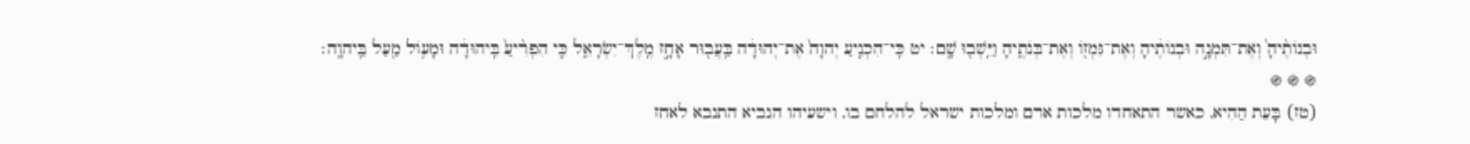וּבְנוֹתֶ֨יהָ֙ וְאֶת־תִּמְנָ֣ה וּבְנוֹתֶ֔יהָ וְאֶת־גִּמְז֖וֹ וְאֶת־בְּנֹתֶ֑יהָ וַיֵּֽשְׁב֖וּ שָֽׁם׃ יט כִּֽי־הִכְנִ֤יעַ יְהוָה֙ אֶת־יְהוּדָ֔ה בַּֽעֲב֖וּר אָחָ֣ז מֶֽלֶךְ־יִשְׂרָאֵ֑ל כִּ֤י הִפְרִ֨יעַ֙ בִּֽיהוּדָ֔ה וּמָע֥וֹל מַ֖עַל בַּֽיהוָֽה׃
֍ ֍ ֍
(טז) בָּעֵת הַהִיא, כאשר התאחדו מלכות ארם ומלכות ישראל להלחם בו, וישעיהו הנביא התנבא לאחז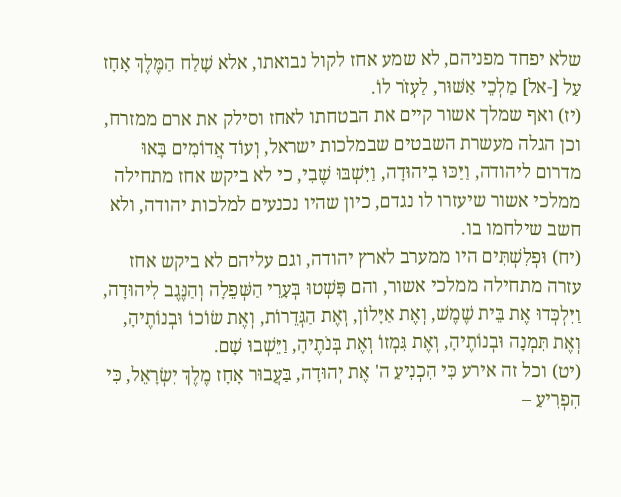שלא יפחד מפניהם, לא שמע אחז לקול נבואתו, אלא שָׁלַח הַמֶּלֶךְ אָחָז עַל [-אל] מַלְכֵי אַשּׁוּר, לַעְזֹר לוֹ.
(יז) ואף שמלך אשור קיים את הבטחתו לאחז וסילק את ארם ממזרח, וכן הגלה מעשרת השבטים שבמלכות ישראל, וְעוֹד אֲדוֹמִים בָּאוּ מדרום ליהודה, וַיַּכּוּ בִיהוּדָה, וַיִּשְׁבּוּ שֶׁבִי, כי לא ביקש אחז מתחילה ממלכי אשור שיעזרו לו נגדם, כיון שהיו נכנעים למלכות יהודה, ולא חשב שילחמו בו.
(יח) וּפְלִשְׁתִּים היו ממערב לארץ יהודה, וגם עליהם לא ביקש אחז עזרה מתחילה ממלכי אשור, והם פָּשְׁטוּ בְּעָרֵי הַשְּׁפֵלָה וְהַנֶּגֶב לִיהוּדָה, וַיִּלְכְּדוּ אֶת בֵּית שֶׁמֶשׁ, וְאֶת אַיָּלוֹן, וְאֶת הַגְּדֵרוֹת, וְאֶת שׂוֹכוֹ וּבְנוֹתֶיהָ, וְאֶת תִּמְנָה וּבְנוֹתֶיהָ, וְאֶת גִּמְזוֹ וְאֶת בְּנֹתֶיהָ, וַיֵּשְׁבוּ שָׁם.
(יט) וכל זה אירע כִּי הִכְנִיעַ ה' אֶת יְהוּדָה, בַּעֲבוּר אָחָז מֶלֶךְ יִשְׂרָאֵל, כִּי הִפְרִיעַ –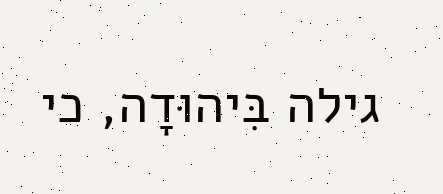גילה בִּיהוּדָה, כי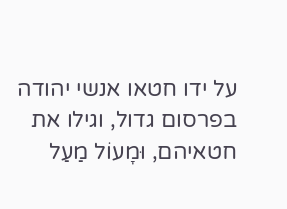על ידו חטאו אנשי יהודה בפרסום גדול, וגילו את חטאיהם, וּמָעוֹל מַעַל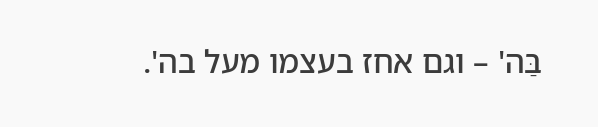בַּה' – וגם אחז בעצמו מעל בה'.